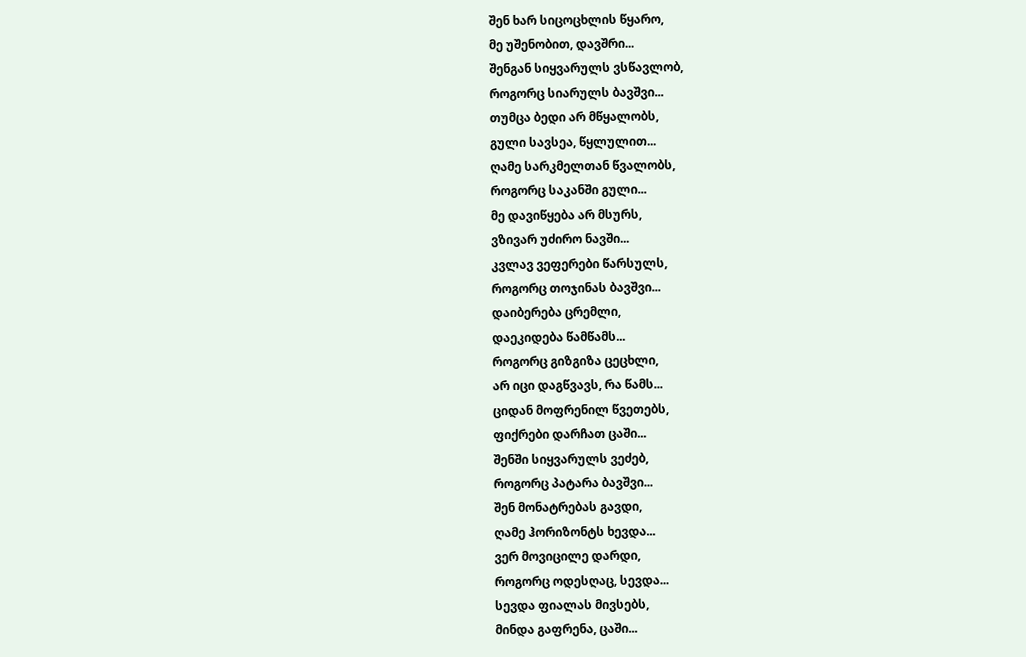შენ ხარ სიცოცხლის წყარო,
მე უშენობით, დავშრი...
შენგან სიყვარულს ვსწავლობ,
როგორც სიარულს ბავშვი...
თუმცა ბედი არ მწყალობს,
გული სავსეა, წყლულით...
ღამე სარკმელთან წვალობს,
როგორც საკანში გული...
მე დავიწყება არ მსურს,
ვზივარ უძირო ნავში...
კვლავ ვეფერები წარსულს,
როგორც თოჯინას ბავშვი...
დაიბერება ცრემლი,
დაეკიდება წამწამს...
როგორც გიზგიზა ცეცხლი,
არ იცი დაგწვავს, რა წამს...
ციდან მოფრენილ წვეთებს,
ფიქრები დარჩათ ცაში...
შენში სიყვარულს ვეძებ,
როგორც პატარა ბავშვი...
შენ მონატრებას გავდი,
ღამე ჰორიზონტს ხევდა...
ვერ მოვიცილე დარდი,
როგორც ოდესღაც, სევდა...
სევდა ფიალას მივსებს,
მინდა გაფრენა, ცაში...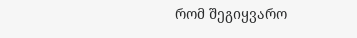რომ შეგიყვარო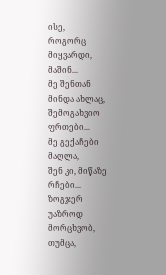ისე,
როგორც მიყვარდი, მაშინ...
მე შენთან მინდა ახლაც,
შემოგახვიო ფრთები...
მე გექაჩები მაღლა,
შენ კი, მიწაზე რჩები...
ზოგჯერ უაზროდ მორცხვობ,
თუმცა,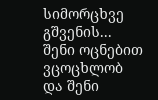სიმორცხვე გშვენის...
შენი ოცნებით ვცოცხლობ
და შენი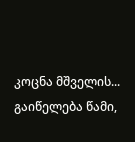კოცნა მშველის...
გაიწელება წამი,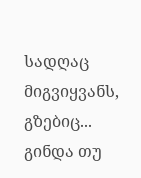სადღაც მიგვიყვანს, გზებიც...
გინდა თუ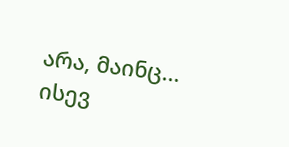არა, მაინც...
ისევ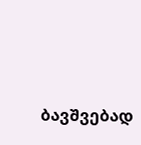ბავშვებად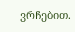ვრჩებით.